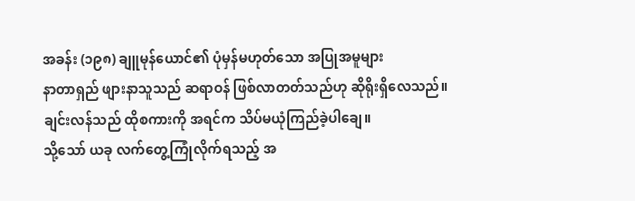အခန်း (၁၉၈) ချူမုန်ယောင်၏ ပုံမှန်မဟုတ်သော အပြုအမူများ
နာတာရှည် ဖျားနာသူသည် ဆရာဝန် ဖြစ်လာတတ်သည်ဟု ဆိုရိုးရှိလေသည်။
ချင်းလန်သည် ထိုစကားကို အရင်က သိပ်မယုံကြည်ခဲ့ပါချေ။
သို့သော် ယခု လက်တွေ့ကြုံလိုက်ရသည့် အ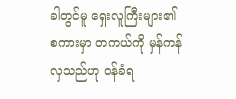ခါတွင်မူ ရှေးလူကြီးများ၏ စကားမှာ တကယ်ကို မှန်ကန်လှသည်ဟု ဝန်ခံရ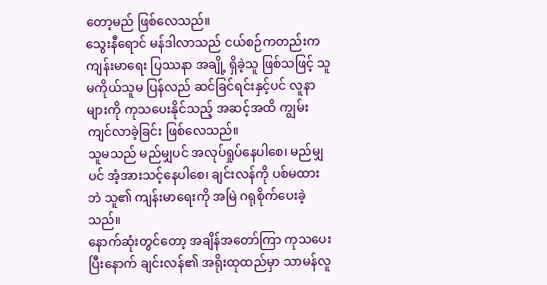တော့မည် ဖြစ်လေသည်။
သွေးနီရောင် မန်ဒါလာသည် ငယ်စဉ်ကတည်းက ကျန်းမာရေး ပြဿနာ အချို့ ရှိခဲ့သူ ဖြစ်သဖြင့် သူမကိုယ်သူမ ပြန်လည် ဆင်ခြင်ရင်းနှင့်ပင် လူနာများကို ကုသပေးနိုင်သည့် အဆင့်အထိ ကျွမ်းကျင်လာခဲ့ခြင်း ဖြစ်လေသည်။
သူမသည် မည်မျှပင် အလုပ်ရှုပ်နေပါစေ၊ မည်မျှပင် အံ့အားသင့်နေပါစေ၊ ချင်းလန်ကို ပစ်မထားဘဲ သူ၏ ကျန်းမာရေးကို အမြဲ ဂရုစိုက်ပေးခဲ့သည်။
နောက်ဆုံးတွင်တော့ အချိန်အတော်ကြာ ကုသပေးပြီးနောက် ချင်းလန်၏ အရိုးထုထည်မှာ သာမန်လူ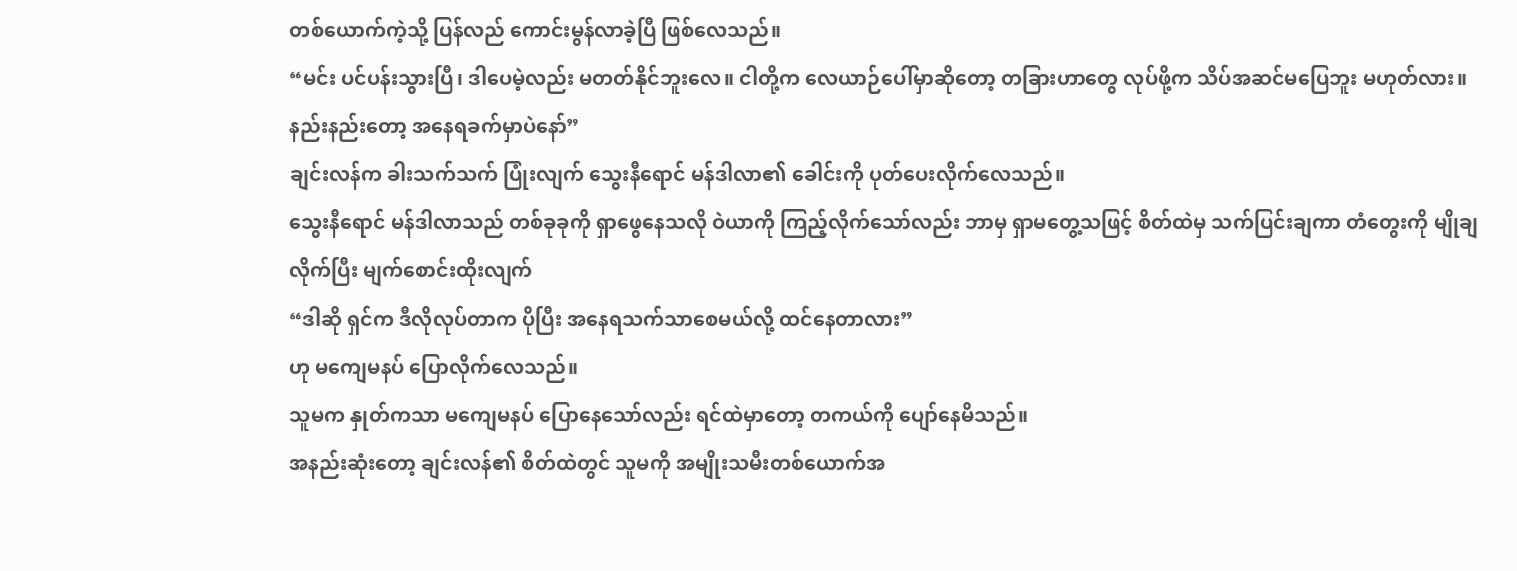တစ်ယောက်ကဲ့သို့ ပြန်လည် ကောင်းမွန်လာခဲ့ပြီ ဖြစ်လေသည်။
“မင်း ပင်ပန်းသွားပြီ၊ ဒါပေမဲ့လည်း မတတ်နိုင်ဘူးလေ။ ငါတို့က လေယာဉ်ပေါ်မှာဆိုတော့ တခြားဟာတွေ လုပ်ဖို့က သိပ်အဆင်မပြေဘူး မဟုတ်လား။ နည်းနည်းတော့ အနေရခက်မှာပဲနော်”
ချင်းလန်က ခါးသက်သက် ပြုံးလျက် သွေးနီရောင် မန်ဒါလာ၏ ခေါင်းကို ပုတ်ပေးလိုက်လေသည်။
သွေးနီရောင် မန်ဒါလာသည် တစ်ခုခုကို ရှာဖွေနေသလို ဝဲယာကို ကြည့်လိုက်သော်လည်း ဘာမှ ရှာမတွေ့သဖြင့် စိတ်ထဲမှ သက်ပြင်းချကာ တံတွေးကို မျိုချလိုက်ပြီး မျက်စောင်းထိုးလျက်
“ဒါဆို ရှင်က ဒီလိုလုပ်တာက ပိုပြီး အနေရသက်သာစေမယ်လို့ ထင်နေတာလား”
ဟု မကျေမနပ် ပြောလိုက်လေသည်။
သူမက နှုတ်ကသာ မကျေမနပ် ပြောနေသော်လည်း ရင်ထဲမှာတော့ တကယ်ကို ပျော်နေမိသည်။
အနည်းဆုံးတော့ ချင်းလန်၏ စိတ်ထဲတွင် သူမကို အမျိုးသမီးတစ်ယောက်အ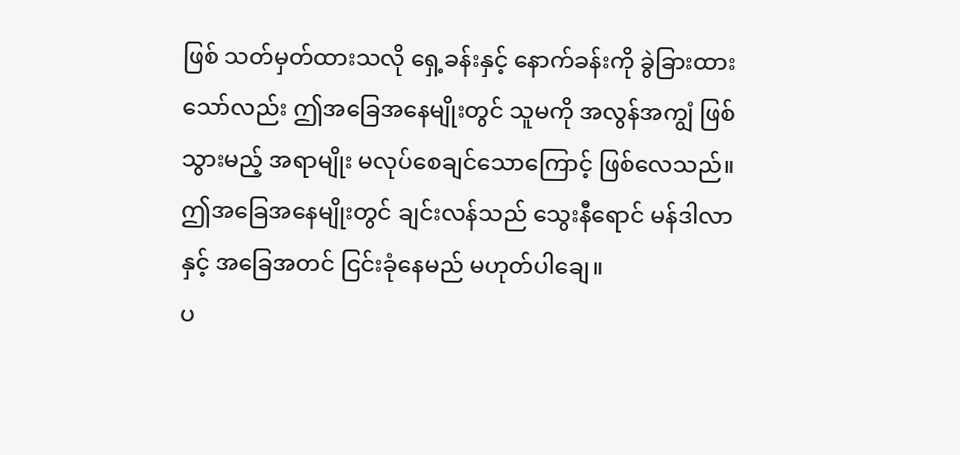ဖြစ် သတ်မှတ်ထားသလို ရှေ့ခန်းနှင့် နောက်ခန်းကို ခွဲခြားထားသော်လည်း ဤအခြေအနေမျိုးတွင် သူမကို အလွန်အကျွံ ဖြစ်သွားမည့် အရာမျိုး မလုပ်စေချင်သောကြောင့် ဖြစ်လေသည်။
ဤအခြေအနေမျိုးတွင် ချင်းလန်သည် သွေးနီရောင် မန်ဒါလာနှင့် အခြေအတင် ငြင်းခုံနေမည် မဟုတ်ပါချေ။
ပ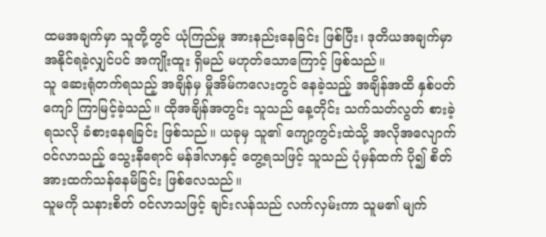ထမအချက်မှာ သူတို့တွင် ယုံကြည်မှု အားနည်းနေခြင်း ဖြစ်ပြီး၊ ဒုတိယအချက်မှာ အနိုင်ရခဲ့လျှင်ပင် အကျိုးထူး ရှိမည် မဟုတ်သောကြောင့် ဖြစ်သည်။
သူ ဆေးရုံတက်ရသည့် အချိန်မှ မှိုအိမ်ကလေးတွင် နေခဲ့သည့် အချိန်အထိ နှစ်ပတ်ကျော် ကြာမြင့်ခဲ့သည်။ ထိုအချိန်အတွင်း သူသည် နေ့တိုင်း သက်သတ်လွတ် စားခဲ့ရသလို ခံစားနေရခြင်း ဖြစ်သည်။ ယခုမှ သူ၏ ကျော့ကွင်းထဲသို့ အလိုအလျောက် ဝင်လာသည့် သွေးနီရောင် မန်ဒါလာနှင့် တွေ့ရသဖြင့် သူသည် ပုံမှန်ထက် ပို၍ စိတ်အားထက်သန်နေမိခြင်း ဖြစ်လေသည်။
သူမကို သနားစိတ် ဝင်လာသဖြင့် ချင်းလန်သည် လက်လှမ်းကာ သူမ၏ မျက်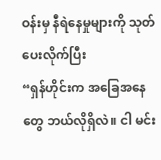ဝန်းမှ နီရဲနေမှုများကို သုတ်ပေးလိုက်ပြီး
“ရှန်ဟိုင်းက အခြေအနေတွေ ဘယ်လိုရှိလဲ။ ငါ မင်း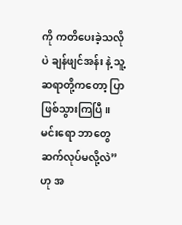ကို ကတိပေးခဲ့သလိုပဲ ချန်ဖျင်အန်း နဲ့ သူ့ဆရာတို့ကတော့ ပြာဖြစ်သွားကြပြီ။ မင်းရော ဘာတွေ ဆက်လုပ်မလို့လဲ”
ဟု အ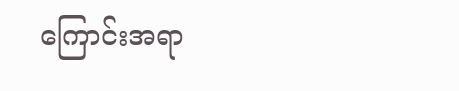ကြောင်းအရာ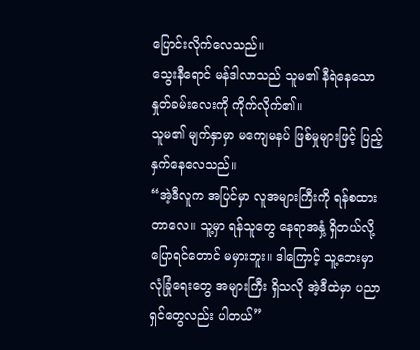ပြောင်းလိုက်လေသည်။
သွေးနီရောင် မန်ဒါလာသည် သူမ၏ နီရဲနေသော နှုတ်ခမ်းလေးကို ကိုက်လိုက်၏။
သူမ၏ မျက်နှာမှာ မကျေမနပ် ဖြစ်မှုများဖြင့် ပြည့်နှက်နေလေသည်။
“အဲ့ဒီလူက အပြင်မှာ လူအများကြီးကို ရန်စထားတာလေ။ သူ့မှာ ရန်သူတွေ နေရာအနှံ့ ရှိတယ်လို့ ပြောရင်တောင် မမှားဘူး။ ဒါကြောင့် သူ့ဘေးမှာ လုံခြုံရေးတွေ အများကြီး ရှိသလို အဲ့ဒီထဲမှာ ပညာရှင်တွေလည်း ပါတယ်”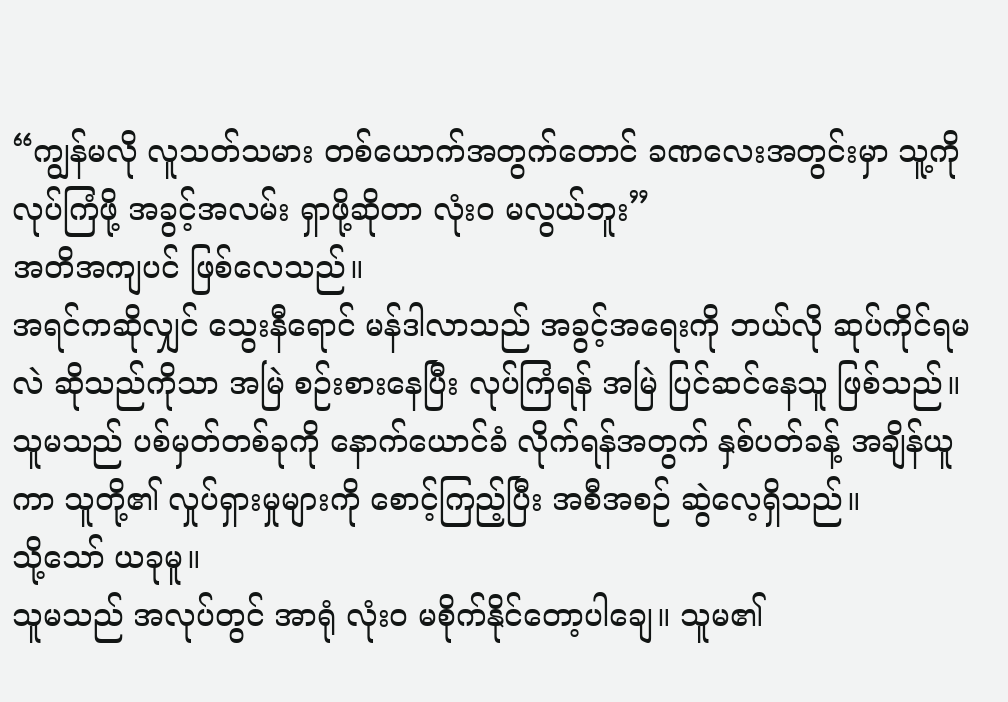“ကျွန်မလို လူသတ်သမား တစ်ယောက်အတွက်တောင် ခဏလေးအတွင်းမှာ သူ့ကို လုပ်ကြံဖို့ အခွင့်အလမ်း ရှာဖို့ဆိုတာ လုံးဝ မလွယ်ဘူး”
အတိအကျပင် ဖြစ်လေသည်။
အရင်ကဆိုလျှင် သွေးနီရောင် မန်ဒါလာသည် အခွင့်အရေးကို ဘယ်လို ဆုပ်ကိုင်ရမလဲ ဆိုသည်ကိုသာ အမြဲ စဉ်းစားနေပြီး လုပ်ကြံရန် အမြဲ ပြင်ဆင်နေသူ ဖြစ်သည်။ သူမသည် ပစ်မှတ်တစ်ခုကို နောက်ယောင်ခံ လိုက်ရန်အတွက် နှစ်ပတ်ခန့် အချိန်ယူကာ သူတို့၏ လှုပ်ရှားမှုများကို စောင့်ကြည့်ပြီး အစီအစဉ် ဆွဲလေ့ရှိသည်။
သို့သော် ယခုမူ။
သူမသည် အလုပ်တွင် အာရုံ လုံးဝ မစိုက်နိုင်တော့ပါချေ။ သူမ၏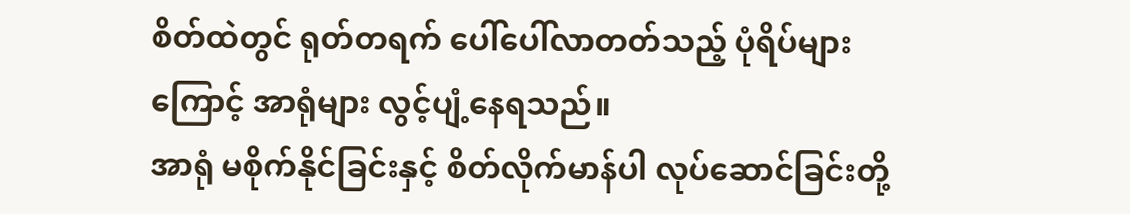စိတ်ထဲတွင် ရုတ်တရက် ပေါ်ပေါ်လာတတ်သည့် ပုံရိပ်များကြောင့် အာရုံများ လွင့်ပျံ့နေရသည်။
အာရုံ မစိုက်နိုင်ခြင်းနှင့် စိတ်လိုက်မာန်ပါ လုပ်ဆောင်ခြင်းတို့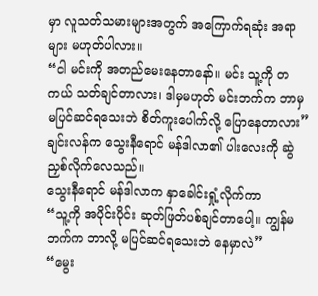မှာ လူသတ်သမားများအတွက် အကြောက်ရဆုံး အရာများ မဟုတ်ပါလား။
“ငါ မင်းကို အတည်မေးနေတာနော်။ မင်း သူ့ကို တကယ် သတ်ချင်တာလား၊ ဒါမှမဟုတ် မင်းဘက်က ဘာမှ မပြင်ဆင်ရသေးဘဲ စိတ်ကူးပေါက်လို့ ပြောနေတာလား”
ချင်းလန်က သွေးနီရောင် မန်ဒါလာ၏ ပါးလေးကို ဆွဲညှစ်လိုက်လေသည်။
သွေးနီရောင် မန်ဒါလာက နှာခေါင်းရှုံ့လိုက်ကာ
“သူ့ကို အပိုင်းပိုင်း ဆုတ်ဖြတ်ပစ်ချင်တာပေါ့။ ကျွန်မဘက်က ဘာလို့ မပြင်ဆင်ရသေးဘဲ နေမှာလဲ”
“မွေး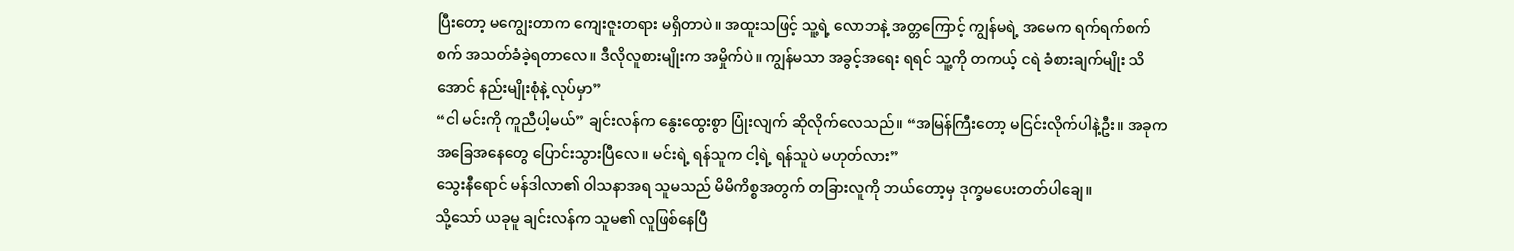ပြီးတော့ မကျွေးတာက ကျေးဇူးတရား မရှိတာပဲ။ အထူးသဖြင့် သူ့ရဲ့ လောဘနဲ့ အတ္တကြောင့် ကျွန်မရဲ့ အမေက ရက်ရက်စက်စက် အသတ်ခံခဲ့ရတာလေ။ ဒီလိုလူစားမျိုးက အမှိုက်ပဲ။ ကျွန်မသာ အခွင့်အရေး ရရင် သူ့ကို တကယ့် ငရဲ ခံစားချက်မျိုး သိအောင် နည်းမျိုးစုံနဲ့ လုပ်မှာ”
“ငါ မင်းကို ကူညီပါ့မယ်” ချင်းလန်က နွေးထွေးစွာ ပြုံးလျက် ဆိုလိုက်လေသည်။ “အမြန်ကြီးတော့ မငြင်းလိုက်ပါနဲ့ဦး။ အခုက အခြေအနေတွေ ပြောင်းသွားပြီလေ။ မင်းရဲ့ ရန်သူက ငါ့ရဲ့ ရန်သူပဲ မဟုတ်လား”
သွေးနီရောင် မန်ဒါလာ၏ ဝါသနာအရ သူမသည် မိမိကိစ္စအတွက် တခြားလူကို ဘယ်တော့မှ ဒုက္ခမပေးတတ်ပါချေ။
သို့သော် ယခုမူ ချင်းလန်က သူမ၏ လူဖြစ်နေပြီ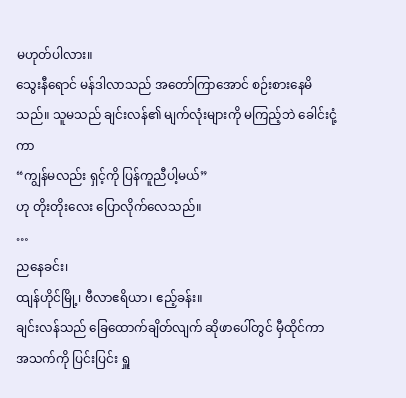မဟုတ်ပါလား။
သွေးနီရောင် မန်ဒါလာသည် အတော်ကြာအောင် စဉ်းစားနေမိသည်။ သူမသည် ချင်းလန်၏ မျက်လုံးများကို မကြည့်ဘဲ ခေါင်းငုံ့ကာ
“ကျွန်မလည်း ရှင့်ကို ပြန်ကူညီပါ့မယ်”
ဟု တိုးတိုးလေး ပြောလိုက်လေသည်။
…
ညနေခင်း၊
ထျန်ဟိုင်မြို့၊ ဗီလာဧရိယာ၊ ဧည့်ခန်း။
ချင်းလန်သည် ခြေထောက်ချိတ်လျက် ဆိုဖာပေါ်တွင် မှီထိုင်ကာ အသက်ကို ပြင်းပြင်း ရှူ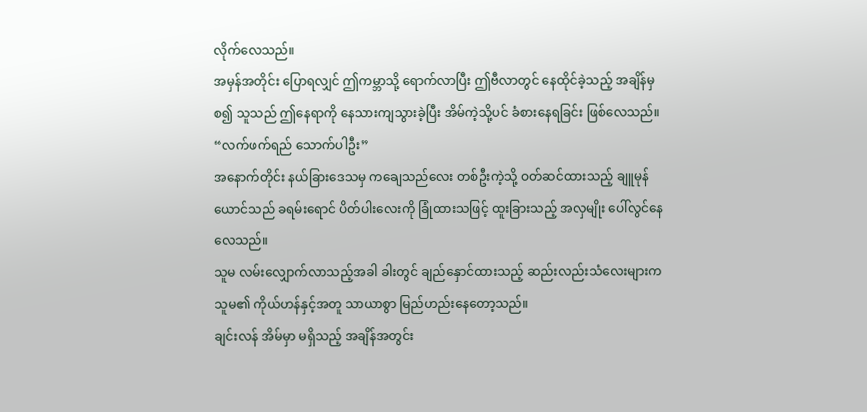လိုက်လေသည်။
အမှန်အတိုင်း ပြောရလျှင် ဤကမ္ဘာသို့ ရောက်လာပြီး ဤဗီလာတွင် နေထိုင်ခဲ့သည့် အချိန်မှစ၍ သူသည် ဤနေရာကို နေသားကျသွားခဲ့ပြီး အိမ်ကဲ့သို့ပင် ခံစားနေရခြင်း ဖြစ်လေသည်။
“လက်ဖက်ရည် သောက်ပါဦး”
အနောက်တိုင်း နယ်ခြားဒေသမှ ကချေသည်လေး တစ်ဦးကဲ့သို့ ဝတ်ဆင်ထားသည့် ချူမုန်ယောင်သည် ခရမ်းရောင် ပိတ်ပါးလေးကို ခြုံထားသဖြင့် ထူးခြားသည့် အလှမျိုး ပေါ်လွင်နေလေသည်။
သူမ လမ်းလျှောက်လာသည့်အခါ ခါးတွင် ချည်နှောင်ထားသည့် ဆည်းလည်းသံလေးများက သူမ၏ ကိုယ်ဟန်နှင့်အတူ သာယာစွာ မြည်ဟည်းနေတော့သည်။
ချင်းလန် အိမ်မှာ မရှိသည့် အချိန်အတွင်း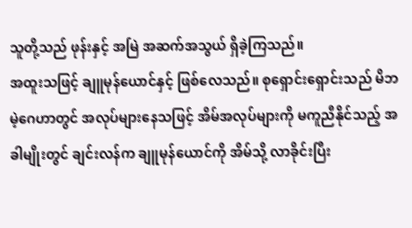သူတို့သည် ဖုန်းနှင့် အမြဲ အဆက်အသွယ် ရှိခဲ့ကြသည်။
အထူးသဖြင့် ချူမုန်ယောင်နှင့် ဖြစ်လေသည်။ စုရှောင်းရှောင်းသည် မိဘမဲ့ဂေဟာတွင် အလုပ်များနေသဖြင့် အိမ်အလုပ်များကို မကူညီနိုင်သည့် အခါမျိုးတွင် ချင်းလန်က ချူမုန်ယောင်ကို အိမ်သို့ လာခိုင်းပြီး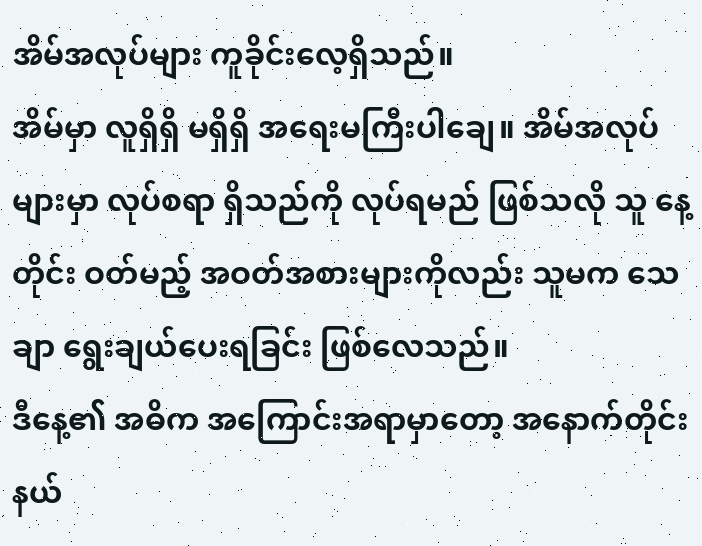အိမ်အလုပ်များ ကူခိုင်းလေ့ရှိသည်။
အိမ်မှာ လူရှိရှိ မရှိရှိ အရေးမကြီးပါချေ။ အိမ်အလုပ်များမှာ လုပ်စရာ ရှိသည်ကို လုပ်ရမည် ဖြစ်သလို သူ နေ့တိုင်း ဝတ်မည့် အဝတ်အစားများကိုလည်း သူမက သေချာ ရွေးချယ်ပေးရခြင်း ဖြစ်လေသည်။
ဒီနေ့၏ အဓိက အကြောင်းအရာမှာတော့ အနောက်တိုင်း နယ်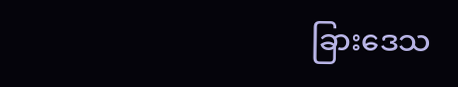ခြားဒေသ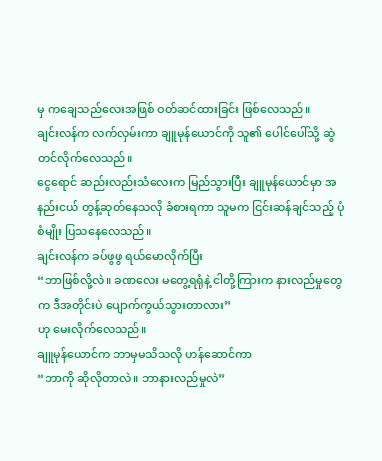မှ ကချေသည်လေးအဖြစ် ဝတ်ဆင်ထားခြင်း ဖြစ်လေသည်။
ချင်းလန်က လက်လှမ်းကာ ချူမုန်ယောင်ကို သူ၏ ပေါင်ပေါ်သို့ ဆွဲတင်လိုက်လေသည်။
ငွေရောင် ဆည်းလည်းသံလေးက မြည်သွားပြီး ချူမုန်ယောင်မှာ အနည်းငယ် တွန့်ဆုတ်နေသလို ခံစားရကာ သူမက ငြင်းဆန်ချင်သည့် ပုံစံမျိုး ပြသနေလေသည်။
ချင်းလန်က ခပ်ဖွဖွ ရယ်မောလိုက်ပြီး
“ဘာဖြစ်လို့လဲ။ ခဏလေး မတွေ့ရရုံနဲ့ ငါတို့ကြားက နားလည်မှုတွေက ဒီအတိုင်းပဲ ပျောက်ကွယ်သွားတာလား”
ဟု မေးလိုက်လေသည်။
ချူမုန်ယောင်က ဘာမှမသိသလို ဟန်ဆောင်ကာ
“ဘာကို ဆိုလိုတာလဲ။ ဘာနားလည်မှုလဲ”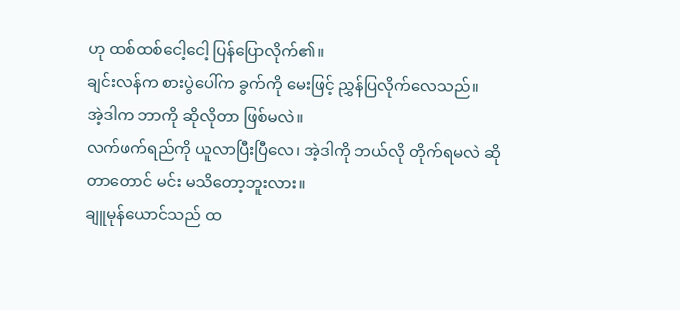ဟု ထစ်ထစ်ငေါ့ငေါ့ ပြန်ပြောလိုက်၏။
ချင်းလန်က စားပွဲပေါ်က ခွက်ကို မေးဖြင့် ညွှန်ပြလိုက်လေသည်။
အဲ့ဒါက ဘာကို ဆိုလိုတာ ဖြစ်မလဲ။
လက်ဖက်ရည်ကို ယူလာပြီးပြီလေ၊ အဲ့ဒါကို ဘယ်လို တိုက်ရမလဲ ဆိုတာတောင် မင်း မသိတော့ဘူးလား။
ချူမုန်ယောင်သည် ထ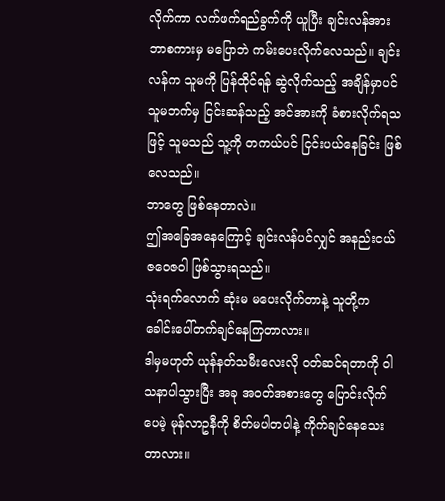လိုက်ကာ လက်ဖက်ရည်ခွက်ကို ယူပြီး ချင်းလန်အား ဘာစကားမှ မပြောဘဲ ကမ်းပေးလိုက်လေသည်။ ချင်းလန်က သူမကို ပြန်ထိုင်ရန် ဆွဲလိုက်သည့် အချိန်မှာပင် သူမဘက်မှ ငြင်းဆန်သည့် အင်အားကို ခံစားလိုက်ရသဖြင့် သူမသည် သူ့ကို တကယ်ပင် ငြင်းပယ်နေခြင်း ဖြစ်လေသည်။
ဘာတွေ ဖြစ်နေတာလဲ။
ဤအခြေအနေကြောင့် ချင်းလန်ပင်လျှင် အနည်းငယ် ဇဝေဇဝါ ဖြစ်သွားရသည်။
သုံးရက်လောက် ဆုံးမ မပေးလိုက်တာနဲ့ သူတို့က ခေါင်းပေါ်တက်ချင်နေကြတာလား။
ဒါမှမဟုတ် ယုန်နတ်သမီးလေးလို ဝတ်ဆင်ရတာကို ဝါသနာပါသွားပြီး အခု အဝတ်အစားတွေ ပြောင်းလိုက်ပေမဲ့ မုန်လာဥနီကို စိတ်မပါတပါနဲ့ ကိုက်ချင်နေသေးတာလား။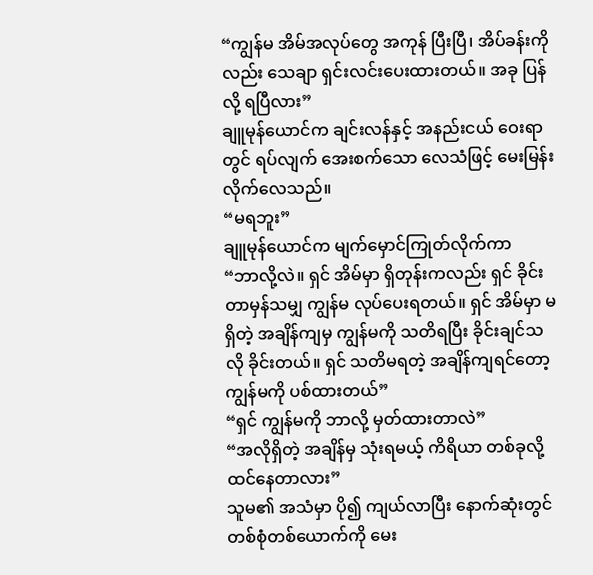“ကျွန်မ အိမ်အလုပ်တွေ အကုန် ပြီးပြီ၊ အိပ်ခန်းကိုလည်း သေချာ ရှင်းလင်းပေးထားတယ်။ အခု ပြန်လို့ ရပြီလား”
ချူမုန်ယောင်က ချင်းလန်နှင့် အနည်းငယ် ဝေးရာတွင် ရပ်လျက် အေးစက်သော လေသံဖြင့် မေးမြန်းလိုက်လေသည်။
“မရဘူး”
ချူမုန်ယောင်က မျက်မှောင်ကြုတ်လိုက်ကာ
“ဘာလို့လဲ။ ရှင် အိမ်မှာ ရှိတုန်းကလည်း ရှင် ခိုင်းတာမှန်သမျှ ကျွန်မ လုပ်ပေးရတယ်။ ရှင် အိမ်မှာ မရှိတဲ့ အချိန်ကျမှ ကျွန်မကို သတိရပြီး ခိုင်းချင်သလို ခိုင်းတယ်။ ရှင် သတိမရတဲ့ အချိန်ကျရင်တော့ ကျွန်မကို ပစ်ထားတယ်”
“ရှင် ကျွန်မကို ဘာလို့ မှတ်ထားတာလဲ”
“အလိုရှိတဲ့ အချိန်မှ သုံးရမယ့် ကိရိယာ တစ်ခုလို့ ထင်နေတာလား”
သူမ၏ အသံမှာ ပို၍ ကျယ်လာပြီး နောက်ဆုံးတွင် တစ်စုံတစ်ယောက်ကို မေး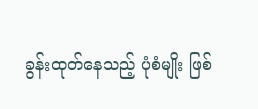ခွန်းထုတ်နေသည့် ပုံစံမျိုး ဖြစ်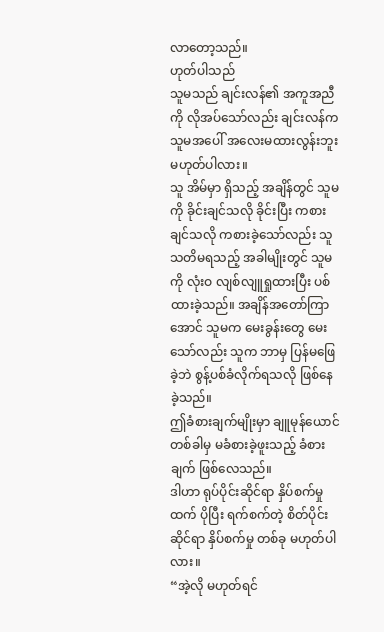လာတော့သည်။
ဟုတ်ပါသည်
သူမသည် ချင်းလန်၏ အကူအညီကို လိုအပ်သော်လည်း ချင်းလန်က သူမအပေါ် အလေးမထားလွန်းဘူး မဟုတ်ပါလား။
သူ အိမ်မှာ ရှိသည့် အချိန်တွင် သူမကို ခိုင်းချင်သလို ခိုင်းပြီး ကစားချင်သလို ကစားခဲ့သော်လည်း သူ သတိမရသည့် အခါမျိုးတွင် သူမကို လုံးဝ လျစ်လျူရှုထားပြီး ပစ်ထားခဲ့သည်။ အချိန်အတော်ကြာအောင် သူမက မေးခွန်းတွေ မေးသော်လည်း သူက ဘာမှ ပြန်မဖြေခဲ့ဘဲ စွန့်ပစ်ခံလိုက်ရသလို ဖြစ်နေခဲ့သည်။
ဤခံစားချက်မျိုးမှာ ချူမုန်ယောင် တစ်ခါမှ မခံစားခဲ့ဖူးသည့် ခံစားချက် ဖြစ်လေသည်။
ဒါဟာ ရုပ်ပိုင်းဆိုင်ရာ နှိပ်စက်မှုထက် ပိုပြီး ရက်စက်တဲ့ စိတ်ပိုင်းဆိုင်ရာ နှိပ်စက်မှု တစ်ခု မဟုတ်ပါလား။
“အဲ့လို မဟုတ်ရင်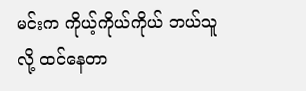မင်းက ကိုယ့်ကိုယ်ကိုယ် ဘယ်သူလို့ ထင်နေတာ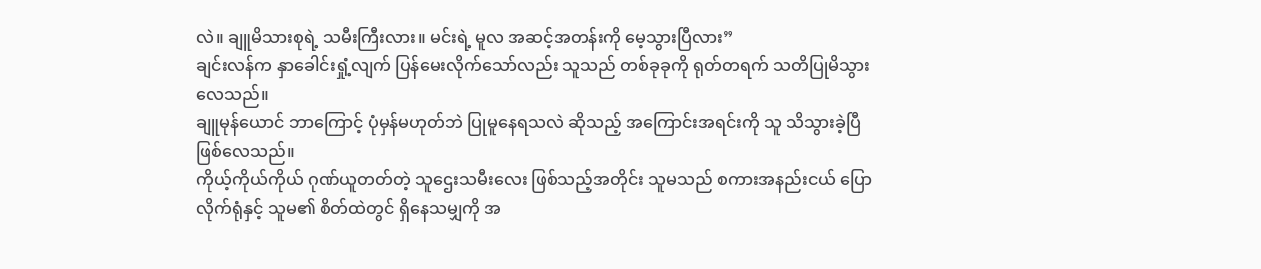လဲ။ ချူမိသားစုရဲ့ သမီးကြီးလား။ မင်းရဲ့ မူလ အဆင့်အတန်းကို မေ့သွားပြီလား”
ချင်းလန်က နှာခေါင်းရှုံ့လျက် ပြန်မေးလိုက်သော်လည်း သူသည် တစ်ခုခုကို ရုတ်တရက် သတိပြုမိသွားလေသည်။
ချူမုန်ယောင် ဘာကြောင့် ပုံမှန်မဟုတ်ဘဲ ပြုမူနေရသလဲ ဆိုသည့် အကြောင်းအရင်းကို သူ သိသွားခဲ့ပြီ ဖြစ်လေသည်။
ကိုယ့်ကိုယ်ကိုယ် ဂုဏ်ယူတတ်တဲ့ သူဌေးသမီးလေး ဖြစ်သည့်အတိုင်း သူမသည် စကားအနည်းငယ် ပြောလိုက်ရုံနှင့် သူမ၏ စိတ်ထဲတွင် ရှိနေသမျှကို အ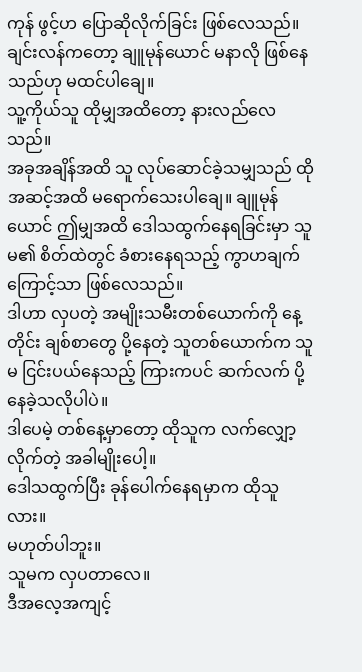ကုန် ဖွင့်ဟ ပြောဆိုလိုက်ခြင်း ဖြစ်လေသည်။
ချင်းလန်ကတော့ ချူမုန်ယောင် မနာလို ဖြစ်နေသည်ဟု မထင်ပါချေ။
သူ့ကိုယ်သူ ထိုမျှအထိတော့ နားလည်လေသည်။
အခုအချိန်အထိ သူ လုပ်ဆောင်ခဲ့သမျှသည် ထိုအဆင့်အထိ မရောက်သေးပါချေ။ ချူမုန်ယောင် ဤမျှအထိ ဒေါသထွက်နေရခြင်းမှာ သူမ၏ စိတ်ထဲတွင် ခံစားနေရသည့် ကွာဟချက်ကြောင့်သာ ဖြစ်လေသည်။
ဒါဟာ လှပတဲ့ အမျိုးသမီးတစ်ယောက်ကို နေ့တိုင်း ချစ်စာတွေ ပို့နေတဲ့ သူတစ်ယောက်က သူမ ငြင်းပယ်နေသည့် ကြားကပင် ဆက်လက် ပို့နေခဲ့သလိုပါပဲ။
ဒါပေမဲ့ တစ်နေ့မှာတော့ ထိုသူက လက်လျှော့လိုက်တဲ့ အခါမျိုးပေါ့။
ဒေါသထွက်ပြီး ခုန်ပေါက်နေရမှာက ထိုသူလား။
မဟုတ်ပါဘူး။
သူမက လှပတာလေ။
ဒီအလေ့အကျင့်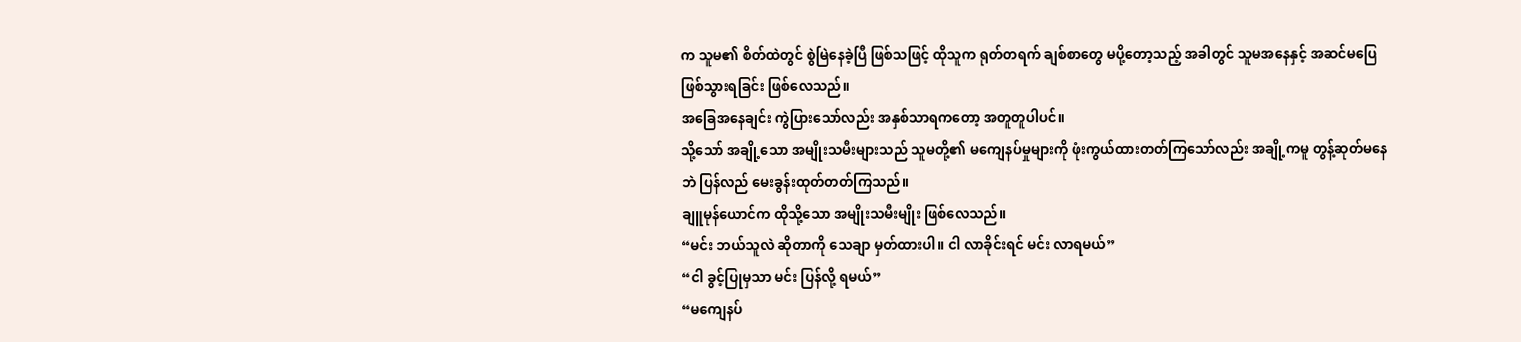က သူမ၏ စိတ်ထဲတွင် စွဲမြဲနေခဲ့ပြီ ဖြစ်သဖြင့် ထိုသူက ရုတ်တရက် ချစ်စာတွေ မပို့တော့သည့် အခါတွင် သူမအနေနှင့် အဆင်မပြေ ဖြစ်သွားရခြင်း ဖြစ်လေသည်။
အခြေအနေချင်း ကွဲပြားသော်လည်း အနှစ်သာရကတော့ အတူတူပါပင်။
သို့သော် အချို့သော အမျိုးသမီးများသည် သူမတို့၏ မကျေနပ်မှုများကို ဖုံးကွယ်ထားတတ်ကြသော်လည်း အချို့ကမူ တွန့်ဆုတ်မနေဘဲ ပြန်လည် မေးခွန်းထုတ်တတ်ကြသည်။
ချူမုန်ယောင်က ထိုသို့သော အမျိုးသမီးမျိုး ဖြစ်လေသည်။
“မင်း ဘယ်သူလဲ ဆိုတာကို သေချာ မှတ်ထားပါ။ ငါ လာခိုင်းရင် မင်း လာရမယ်”
“ငါ ခွင့်ပြုမှသာ မင်း ပြန်လို့ ရမယ်”
“မကျေနပ်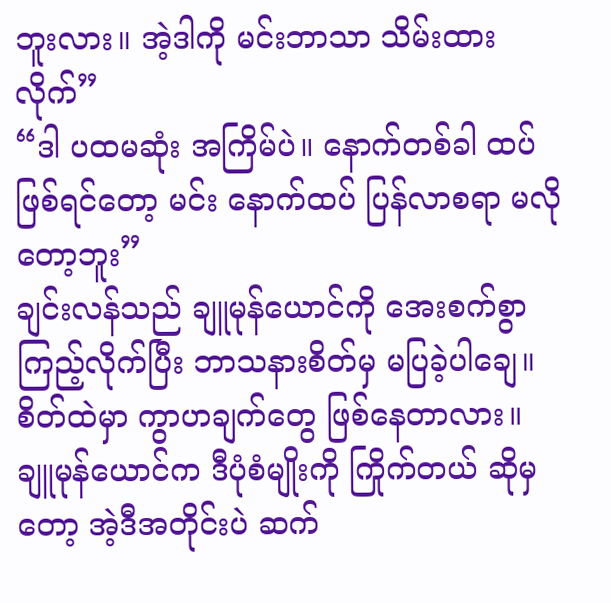ဘူးလား။ အဲ့ဒါကို မင်းဘာသာ သိမ်းထားလိုက်”
“ဒါ ပထမဆုံး အကြိမ်ပဲ။ နောက်တစ်ခါ ထပ်ဖြစ်ရင်တော့ မင်း နောက်ထပ် ပြန်လာစရာ မလိုတော့ဘူး”
ချင်းလန်သည် ချူမုန်ယောင်ကို အေးစက်စွာ ကြည့်လိုက်ပြီး ဘာသနားစိတ်မှ မပြခဲ့ပါချေ။
စိတ်ထဲမှာ ကွာဟချက်တွေ ဖြစ်နေတာလား။
ချူမုန်ယောင်က ဒီပုံစံမျိုးကို ကြိုက်တယ် ဆိုမှတော့ အဲ့ဒီအတိုင်းပဲ ဆက်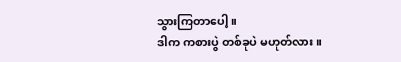သွားကြတာပေါ့။
ဒါက ကစားပွဲ တစ်ခုပဲ မဟုတ်လား။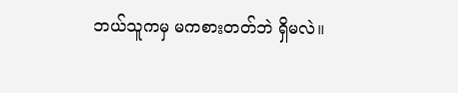ဘယ်သူကမှ မကစားတတ်ဘဲ ရှိမလဲ။